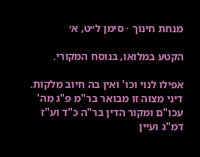מנחת חינוך · סימן ל״ט, א׳

הקטע במלואו, בנוסח המקורי.

אפילו לנוי וכו' ואין בה חיוב מלקות. דיני מצוה זו מבואר בר"מ פ"ג מה' עכו"ם ומקור הדין בר"ה כ"ד וע"ז דמ"ג ועיין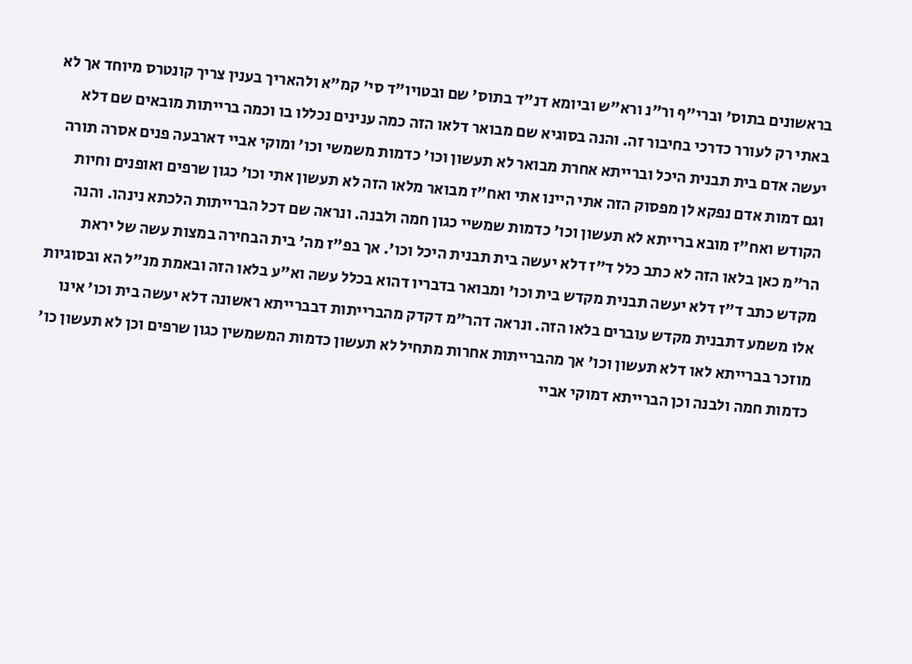בראשונים בתוס' וברי"ף ור"נ ורא"ש וביומא דנ"ד בתוס' שם ובטויו"ד סי' קמ"א ולהאריך בענין צריך קונטרס מיוחד אך לא באתי רק לעורר כדרכי בחיבור זה. והנה בסוגיא שם מבואר דלאו הזה כמה ענינים נכללו בו וכמה ברייתות מובאים שם דלא יעשה אדם בית תבנית היכל וברייתא אחרת מבואר לא תעשון וכו' כדמות משמשי וכו' ומוקי אביי דארבעה פנים אסרה תורה וגם דמות אדם נפקא לן מפסוק הזה אתי היינו אתי ואח"ז מבואר מלאו הזה לא תעשון אתי וכו' כגון שרפים ואופנים וחיות הקודש ואח"ז מובא ברייתא לא תעשון וכו' כדמות שמשיי כגון חמה ולבנה. ונראה שם דכל הברייתות הלכתא נינהו. והנה הר"מ כאן בלאו הזה לא כתב כלל ד"ז דלא יעשה בית תבנית היכל וכו'. אך בפ"ז מה' בית הבחירה במצות עשה של יראת מקדש כתב ד"ז דלא יעשה תבנית מקדש בית וכו' ומבואר בדבריו דהוא בכלל עשה וא"ע בלאו הזה ובאמת מנ"ל הא ובסוגיות אלו משמע דתבנית מקדש עוברים בלאו הזה. ונראה דהר"מ דקדק מהברייתות דבברייתא ראשונה דלא יעשה בית וכו' אינו מוזכר בברייתא לאו דלא תעשון וכו' אך מהברייתות אחרות מתחיל לא תעשון כדמות המשמשין כגון שרפים וכן לא תעשון כו' כדמות חמה ולבנה וכן הברייתא דמוקי אביי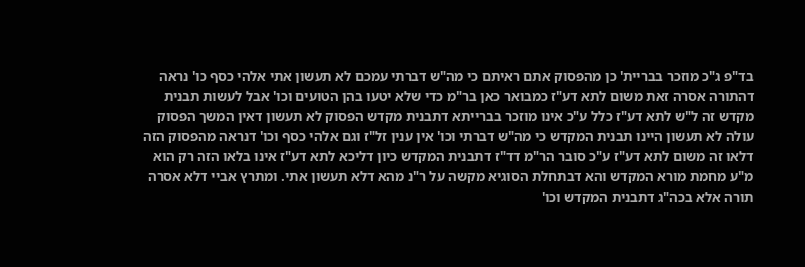בד"פ ג"כ מוזכר בבריית' כן מהפסוק אתם ראיתם כי מה"ש דברתי עמכם לא תעשון אתי אלהי כסף כו' נראה דהתורה אסרה זאת משום לתא דע"ז כמבואר כאן בר"מ כדי שלא יטעו בהן הטועים וכו' אבל לעשות תבנית מקדש זה ל"ש לתא דע"ז כלל ע"כ אינו מוזכר בברייתא דתבנית מקדש הפסוק לא תעשון דאין המשך הפסוק עולה לא תעשון היינו תבנית המקדש כי מה"ש דברתי וכו' אין ענין זל"ז וגם אלהי כסף וכו' דנראה מהפסוק הזה דלאו זה משום לתא דע"ז ע"כ סובר הר"מ דד"ז דתבנית המקדש כיון דליכא לתא דע"ז אינו בלאו הזה רק הוא מ"ע מחמת מורא המקדש והא דבתחלת הסוגיא מקשה על ר"נ מהא דלא תעשון אתי. ומתרץ אביי דלא אסרה תורה אלא בכה"ג דתבנית המקדש וכו'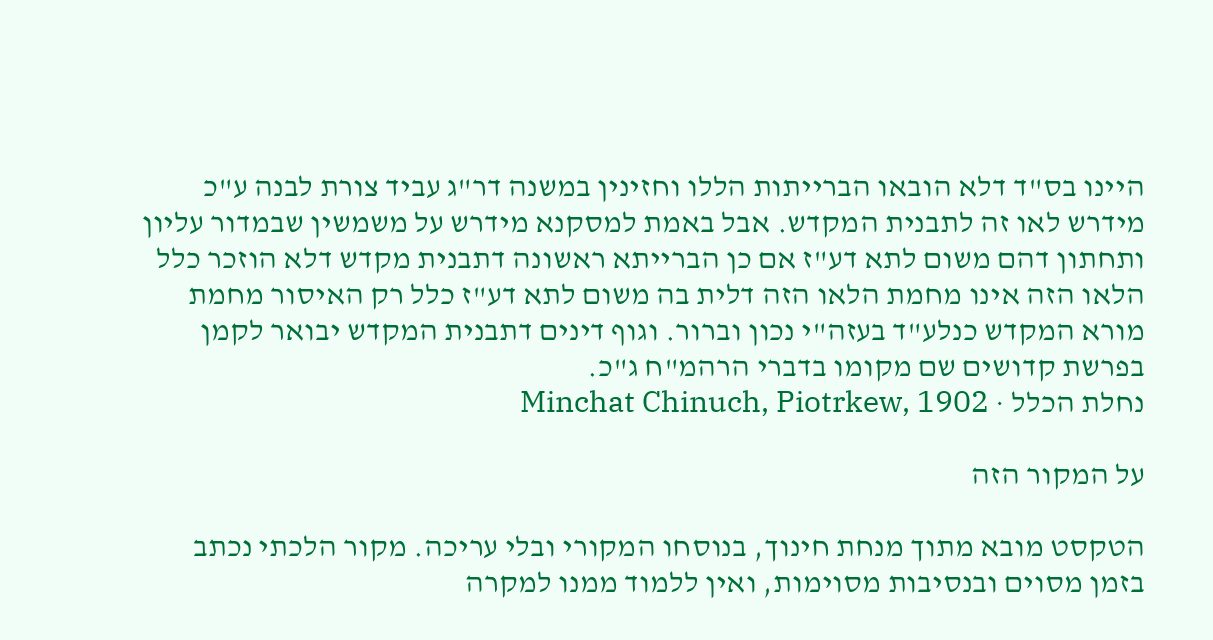היינו בס"ד דלא הובאו הברייתות הללו וחזינין במשנה דר"ג עביד צורת לבנה ע"כ מידרש לאו זה לתבנית המקדש. אבל באמת למסקנא מידרש על משמשין שבמדור עליון ותחתון דהם משום לתא דע"ז אם כן הברייתא ראשונה דתבנית מקדש דלא הוזכר כלל הלאו הזה אינו מחמת הלאו הזה דלית בה משום לתא דע"ז כלל רק האיסור מחמת מורא המקדש כנלע"ד בעזה"י נכון וברור. וגוף דינים דתבנית המקדש יבואר לקמן בפרשת קדושים שם מקומו בדברי הרהמ"ח ג"כ.
נחלת הכלל · Minchat Chinuch, Piotrkew, 1902

על המקור הזה

הטקסט מובא מתוך מנחת חינוך, בנוסחו המקורי ובלי עריכה. מקור הלכתי נכתב בזמן מסוים ובנסיבות מסוימות, ואין ללמוד ממנו למקרה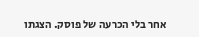אחר בלי הכרעה של פוסק. הצגתו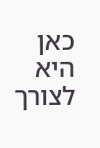כאן היא לצורך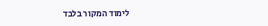לימוד המקור בלבד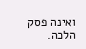ואינה פסק הלכה.